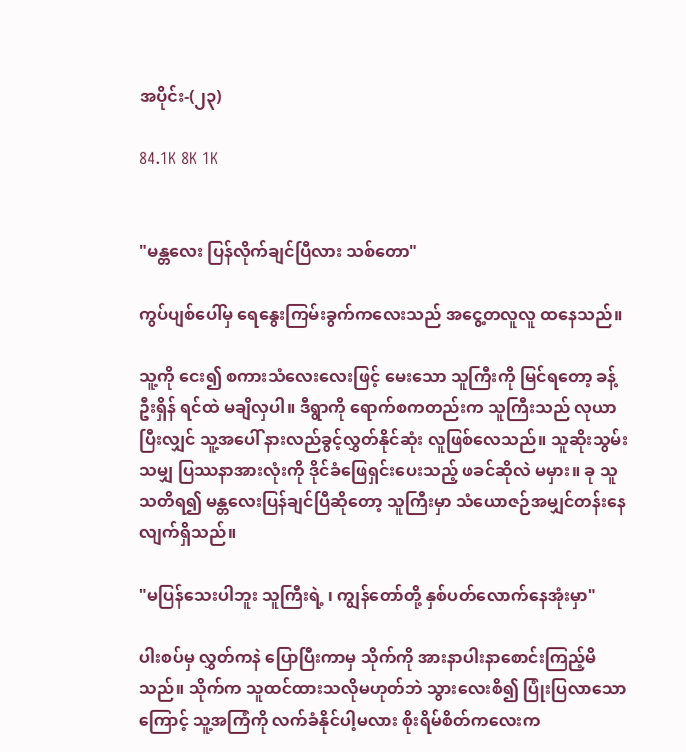အပိုင်း-(၂၃)

84.1K 8K 1K


"မန္တလေး ပြန်လိုက်ချင်ပြီလား သစ်တော"

ကွပ်ပျစ်ပေါ်မှ ရေနွေးကြမ်းခွက်ကလေးသည် အငွေ့တလူလူ ထနေသည်။

သူ့ကို ငေး၍ စကားသံလေးလေးဖြင့် မေးသော သူကြီးကို မြင်ရတော့ ခန့်ဦးရှိန် ရင်ထဲ မချိလှပါ။ ဒီရွာကို ရောက်စကတည်းက သူကြီးသည် လုယာပြီးလျှင် သူ့အပေါ် နားလည်ခွင့်လွှတ်နိုင်ဆုံး လူဖြစ်လေသည်။ သူဆိုးသွမ်းသမျှ ပြဿနာအားလုံးကို ဒိုင်ခံဖြေရှင်းပေးသည့် ဖခင်ဆိုလဲ မမှား။ ခု သူသတိရ၍ မန္တလေးပြန်ချင်ပြီဆိုတော့ သူကြီးမှာ သံယောဇဉ်အမျှင်တန်းနေလျက်ရှိသည်။

"မပြန်သေးပါဘူး သူကြီးရဲ့ ၊ ကျွန်တော်တို့ နှစ်ပတ်လောက်နေအုံးမှာ"

ပါးစပ်မှ လွှတ်ကနဲ ပြောပြီးကာမှ သိုက်ကို အားနာပါးနာစောင်းကြည့်မိသည်။ သိုက်က သူထင်ထားသလိုမဟုတ်ဘဲ သွားလေးစိ၍ ပြုံးပြလာသောကြောင့် သူ့အကြံကို လက်ခံနိုင်ပါ့မလား စိုးရိမ်စိတ်ကလေးက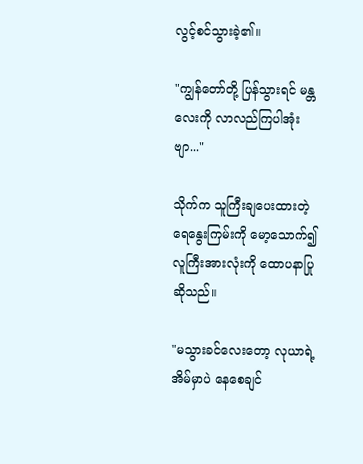လွင့်စင်သွားခဲ့၏။

"ကျွန်တော်တို့ ပြန်သွားရင် မန္တလေးကို လာလည်ကြပါအုံးဗျာ..."

သိုက်က သူကြီးချပေးထားတဲ့ ရေနွေးကြမ်းကို မော့သောက်၍ လူကြီးအားလုံးကို ထောပနာပြုဆိုသည်။

"မသွားခင်လေးတော့ လုယာရဲ့အိမ်မှာပဲ နေစေချင်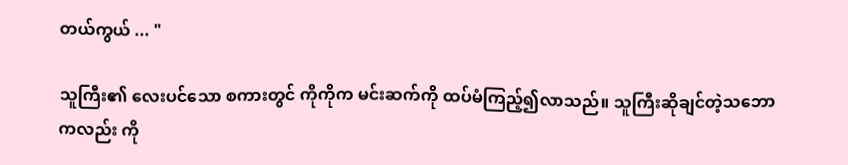တယ်ကွယ် ... "

သူကြီး၏ လေးပင်သော စကားတွင် ကိုကိုက မင်းဆက်ကို ထပ်မံကြည့်၍လာသည်။ သူကြီးဆိုချင်တဲ့သဘောကလည်း ကို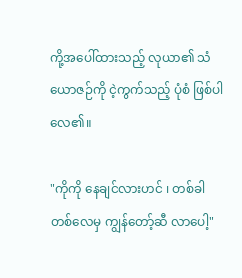ကို့အပေါ်ထားသည့် လုယာ၏ သံယောဇဉ်ကို ငဲ့ကွက်သည့် ပုံစံ ဖြစ်ပါလေ၏။

"ကိုကို နေချင်လားဟင် ၊ တစ်ခါတစ်လေမှ ကျွန်တော့်ဆီ လာပေါ့"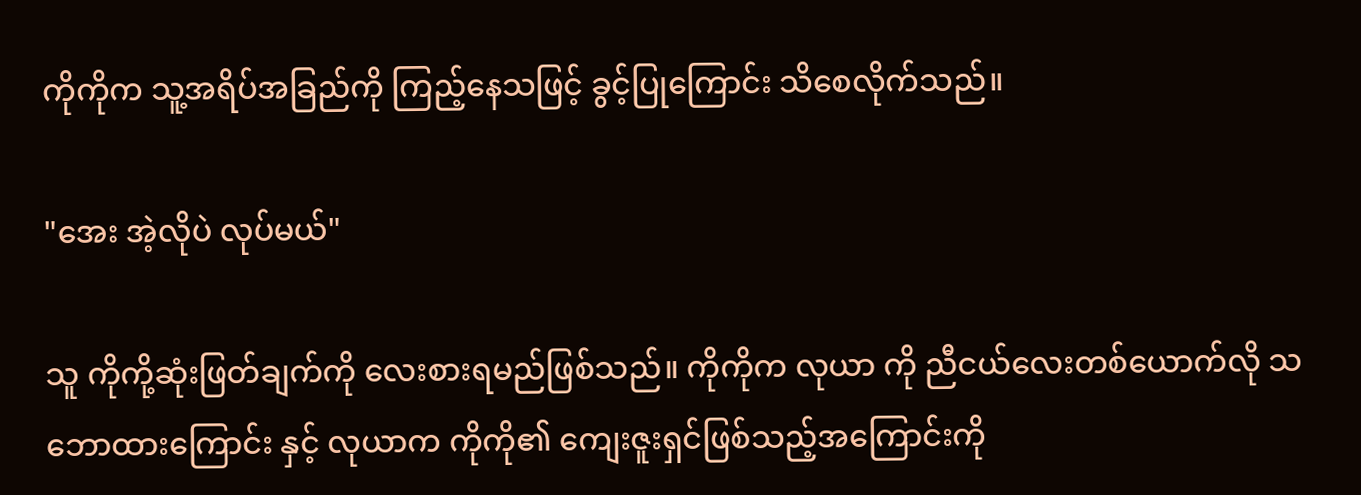ကိုကိုက သူ့အရိပ်အခြည်ကို ကြည့်နေသဖြင့် ခွင့်ပြုကြောင်း သိစေလိုက်သည်။

"အေး အဲ့လိုပဲ လုပ်မယ်"

သူ ကိုကို့ဆုံးဖြတ်ချက်ကို လေးစားရမည်ဖြစ်သည်။ ကိုကိုက လုယာ ကို ညီငယ်လေးတစ်ယောက်လို သဘောထားကြောင်း နှင့် လုယာက ကိုကို၏ ကျေးဇူးရှင်ဖြစ်သည့်အကြောင်းကို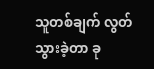သူတစ်ချက် လွတ်သွားခဲ့တာ ခု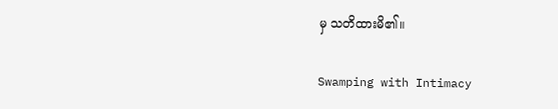မှ သတိထားမိ၏။

Swamping with Intimacy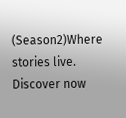(Season2)Where stories live. Discover now